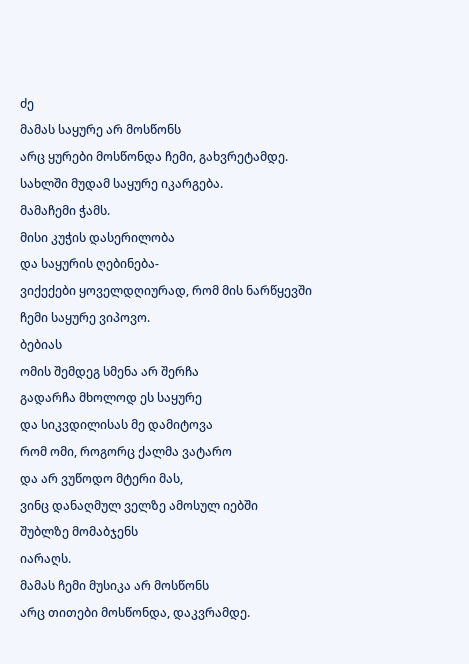ძე
მამას საყურე არ მოსწონს
არც ყურები მოსწონდა ჩემი, გახვრეტამდე.
სახლში მუდამ საყურე იკარგება.
მამაჩემი ჭამს.
მისი კუჭის დასერილობა
და საყურის ღებინება-
ვიქექები ყოველდღიურად, რომ მის ნარწყევში
ჩემი საყურე ვიპოვო.
ბებიას
ომის შემდეგ სმენა არ შერჩა
გადარჩა მხოლოდ ეს საყურე
და სიკვდილისას მე დამიტოვა
რომ ომი, როგორც ქალმა ვატარო
და არ ვუწოდო მტერი მას,
ვინც დანაღმულ ველზე ამოსულ იებში
შუბლზე მომაბჯენს
იარაღს.
მამას ჩემი მუსიკა არ მოსწონს
არც თითები მოსწონდა, დაკვრამდე.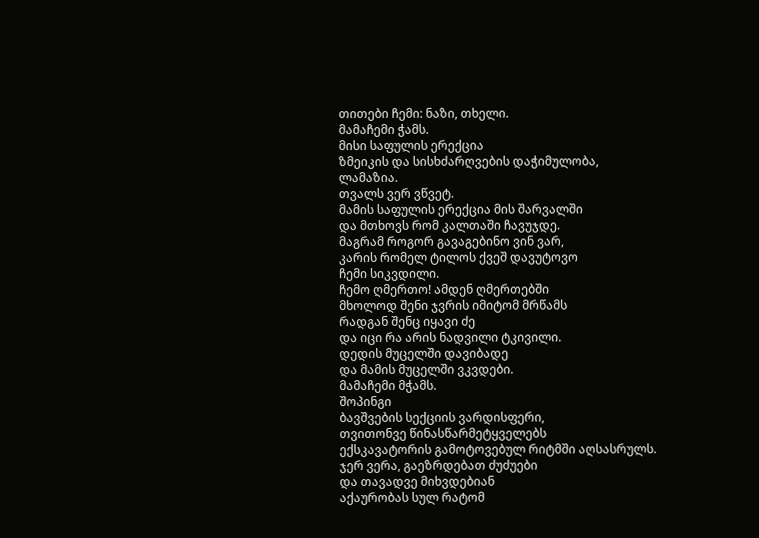თითები ჩემი: ნაზი, თხელი.
მამაჩემი ჭამს.
მისი საფულის ერექცია
ზმეიკის და სისხძარღვების დაჭიმულობა,
ლამაზია.
თვალს ვერ ვწვეტ.
მამის საფულის ერექცია მის შარვალში
და მთხოვს რომ კალთაში ჩავუჯდე.
მაგრამ როგორ გავაგებინო ვინ ვარ,
კარის რომელ ტილოს ქვეშ დავუტოვო
ჩემი სიკვდილი.
ჩემო ღმერთო! ამდენ ღმერთებში
მხოლოდ შენი ჯვრის იმიტომ მრწამს
რადგან შენც იყავი ძე
და იცი რა არის ნადვილი ტკივილი.
დედის მუცელში დავიბადე
და მამის მუცელში ვკვდები.
მამაჩემი მჭამს.
შოპინგი
ბავშვების სექციის ვარდისფერი,
თვითონვე წინასწარმეტყველებს
ექსკავატორის გამოტოვებულ რიტმში აღსასრულს.
ჯერ ვერა, გაეზრდებათ ძუძუები
და თავადვე მიხვდებიან
აქაურობას სულ რატომ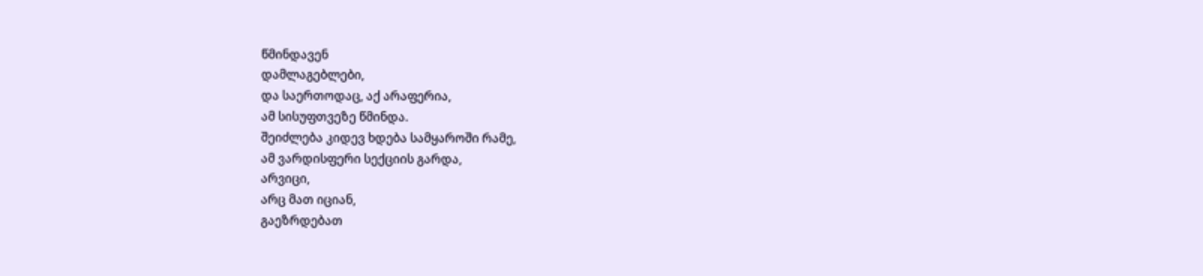წმინდავენ
დამლაგებლები,
და საერთოდაც, აქ არაფერია,
ამ სისუფთვეზე წმინდა.
შეიძლება კიდევ ხდება სამყაროში რამე,
ამ ვარდისფერი სექციის გარდა,
არვიცი,
არც მათ იციან,
გაეზრდებათ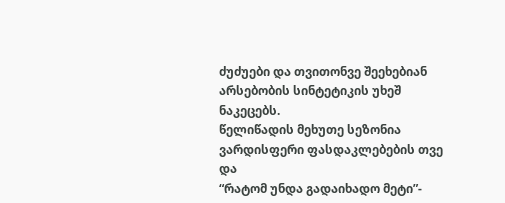ძუძუები და თვითონვე შეეხებიან
არსებობის სინტეტიკის უხეშ ნაკეცებს.
წელიწადის მეხუთე სეზონია
ვარდისფერი ფასდაკლებების თვე და
“რატომ უნდა გადაიხადო მეტი”-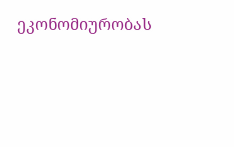ეკონომიურობას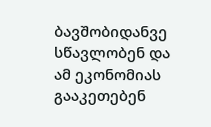ბავშობიდანვე სწავლობენ და
ამ ეკონომიას გააკეთებენ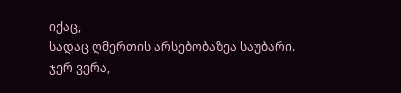იქაც,
სადაც ღმერთის არსებობაზეა საუბარი.
ჯერ ვერა,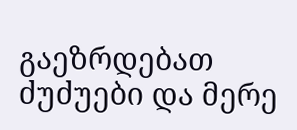გაეზრდებათ ძუძუები და მერე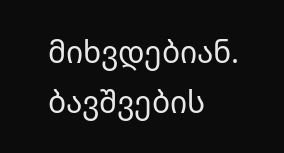მიხვდებიან.
ბავშვების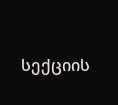სექციის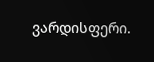ვარდისფერი.